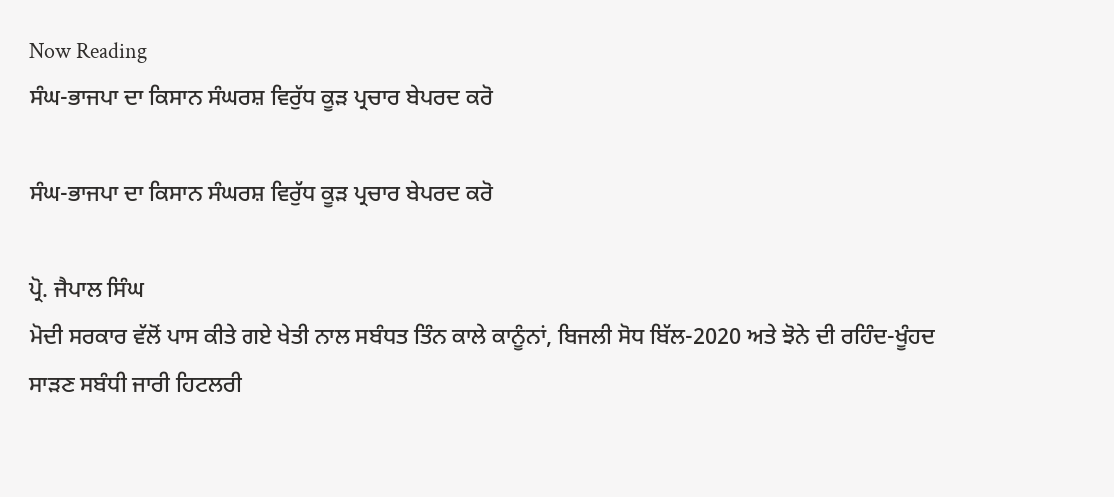Now Reading
ਸੰਘ-ਭਾਜਪਾ ਦਾ ਕਿਸਾਨ ਸੰਘਰਸ਼ ਵਿਰੁੱਧ ਕੂੜ ਪ੍ਰਚਾਰ ਬੇਪਰਦ ਕਰੋ

ਸੰਘ-ਭਾਜਪਾ ਦਾ ਕਿਸਾਨ ਸੰਘਰਸ਼ ਵਿਰੁੱਧ ਕੂੜ ਪ੍ਰਚਾਰ ਬੇਪਰਦ ਕਰੋ

ਪ੍ਰੋ. ਜੈਪਾਲ ਸਿੰਘ
ਮੋਦੀ ਸਰਕਾਰ ਵੱਲੋਂ ਪਾਸ ਕੀਤੇ ਗਏ ਖੇਤੀ ਨਾਲ ਸਬੰਧਤ ਤਿੰਨ ਕਾਲੇ ਕਾਨੂੰਨਾਂ, ਬਿਜਲੀ ਸੋਧ ਬਿੱਲ-2020 ਅਤੇ ਝੋਨੇ ਦੀ ਰਹਿੰਦ-ਖੂੰਹਦ ਸਾੜਣ ਸਬੰਧੀ ਜਾਰੀ ਹਿਟਲਰੀ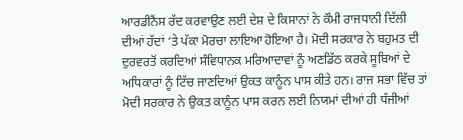ਆਰਡੀਨੈਂਸ ਰੱਦ ਕਰਵਾਉਣ ਲਈ ਦੇਸ਼ ਦੇ ਕਿਸਾਨਾਂ ਨੇ ਕੌਮੀ ਰਾਜਧਾਨੀ ਦਿੱਲੀ ਦੀਆਂ ਹੱਦਾਂ ‘ਤੇ ਪੱਕਾ ਮੋਰਚਾ ਲਾਇਆ ਹੋਇਆ ਹੈ। ਮੋਦੀ ਸਰਕਾਰ ਨੇ ਬਹੁਮਤ ਦੀ ਦੁਰਵਰਤੋਂ ਕਰਦਿਆਂ ਸੰਵਿਧਾਨਕ ਮਰਿਆਦਾਵਾਂ ਨੂੰ ਅਣਡਿੱਠ ਕਰਕੇ ਸੂਬਿਆਂ ਦੇ ਅਧਿਕਾਰਾਂ ਨੂੰ ਟਿੱਚ ਜਾਣਦਿਆਂ ਉਕਤ ਕਾਨੂੰਨ ਪਾਸ ਕੀਤੇ ਹਨ। ਰਾਜ ਸਭਾ ਵਿੱਚ ਤਾਂ ਮੋਦੀ ਸਰਕਾਰ ਨੇ ਉਕਤ ਕਾਨੂੰਨ ਪਾਸ ਕਰਨ ਲਈ ਨਿਯਮਾਂ ਦੀਆਂ ਹੀ ਧੱਜੀਆਂ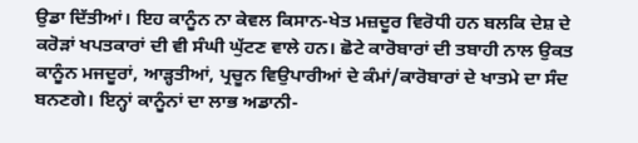ਉਡਾ ਦਿੱਤੀਆਂ। ਇਹ ਕਾਨੂੰਨ ਨਾ ਕੇਵਲ ਕਿਸਾਨ-ਖੇਤ ਮਜ਼ਦੂਰ ਵਿਰੋਧੀ ਹਨ ਬਲਕਿ ਦੇਸ਼ ਦੇ ਕਰੋੜਾਂ ਖਪਤਕਾਰਾਂ ਦੀ ਵੀ ਸੰਘੀ ਘੁੱਟਣ ਵਾਲੇ ਹਨ। ਛੋਟੇ ਕਾਰੋਬਾਰਾਂ ਦੀ ਤਬਾਹੀ ਨਾਲ ਉਕਤ ਕਾਨੂੰਨ ਮਜਦੂਰਾਂ, ਆੜ੍ਹਤੀਆਂ, ਪ੍ਰਚੂਨ ਵਿਉਪਾਰੀਆਂ ਦੇ ਕੰਮਾਂ/ਕਾਰੋਬਾਰਾਂ ਦੇ ਖਾਤਮੇ ਦਾ ਸੰਦ ਬਨਣਗੇ। ਇਨ੍ਹਾਂ ਕਾਨੂੰਨਾਂ ਦਾ ਲਾਭ ਅਡਾਨੀ-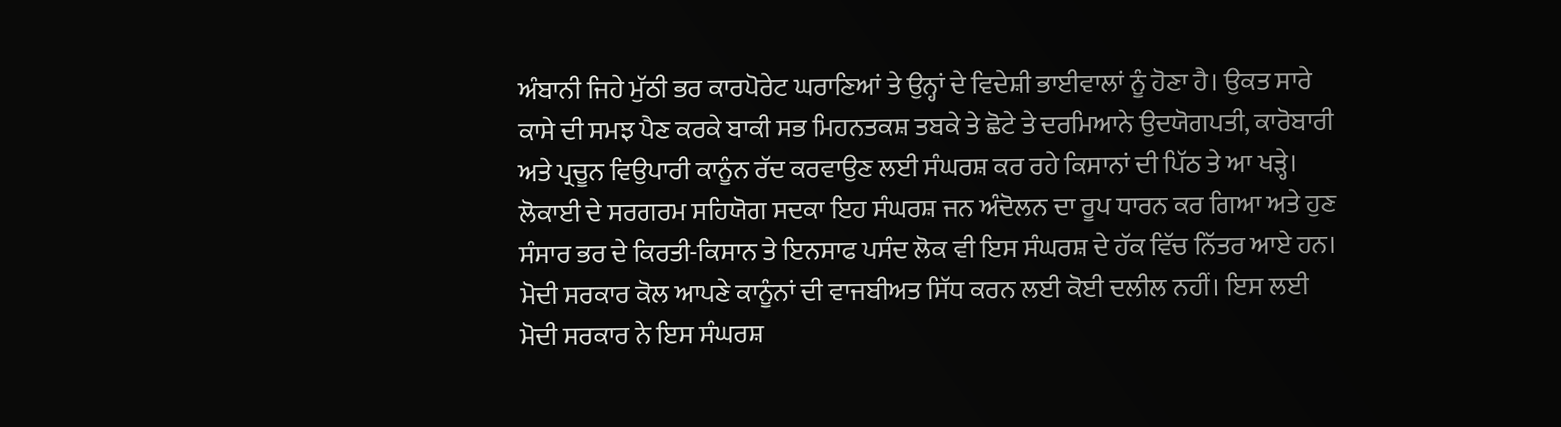ਅੰਬਾਨੀ ਜਿਹੇ ਮੁੱਠੀ ਭਰ ਕਾਰਪੋਰੇਟ ਘਰਾਣਿਆਂ ਤੇ ਉਨ੍ਹਾਂ ਦੇ ਵਿਦੇਸ਼ੀ ਭਾਈਵਾਲਾਂ ਨੂੰ ਹੋਣਾ ਹੈ। ਉਕਤ ਸਾਰੇ ਕਾਸੇ ਦੀ ਸਮਝ ਪੈਣ ਕਰਕੇ ਬਾਕੀ ਸਭ ਮਿਹਨਤਕਸ਼ ਤਬਕੇ ਤੇ ਛੋਟੇ ਤੇ ਦਰਮਿਆਨੇ ਉਦਯੋਗਪਤੀ, ਕਾਰੋਬਾਰੀ ਅਤੇ ਪ੍ਰਚੂਨ ਵਿਉਪਾਰੀ ਕਾਨੂੰਨ ਰੱਦ ਕਰਵਾਉਣ ਲਈ ਸੰਘਰਸ਼ ਕਰ ਰਹੇ ਕਿਸਾਨਾਂ ਦੀ ਪਿੱਠ ਤੇ ਆ ਖੜ੍ਹੇ। ਲੋਕਾਈ ਦੇ ਸਰਗਰਮ ਸਹਿਯੋਗ ਸਦਕਾ ਇਹ ਸੰਘਰਸ਼ ਜਨ ਅੰਦੋਲਨ ਦਾ ਰੂਪ ਧਾਰਨ ਕਰ ਗਿਆ ਅਤੇ ਹੁਣ ਸੰਸਾਰ ਭਰ ਦੇ ਕਿਰਤੀ-ਕਿਸਾਨ ਤੇ ਇਨਸਾਫ ਪਸੰਦ ਲੋਕ ਵੀ ਇਸ ਸੰਘਰਸ਼ ਦੇ ਹੱਕ ਵਿੱਚ ਨਿੱਤਰ ਆਏ ਹਨ। ਮੋਦੀ ਸਰਕਾਰ ਕੋਲ ਆਪਣੇ ਕਾਨੂੰਨਾਂ ਦੀ ਵਾਜਬੀਅਤ ਸਿੱਧ ਕਰਨ ਲਈ ਕੋਈ ਦਲੀਲ ਨਹੀਂ। ਇਸ ਲਈ ਮੋਦੀ ਸਰਕਾਰ ਨੇ ਇਸ ਸੰਘਰਸ਼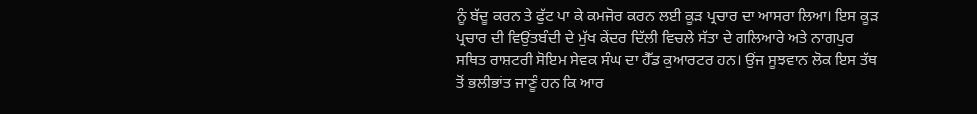ਨੂੰ ਬੱਦੂ ਕਰਨ ਤੇ ਫੁੱਟ ਪਾ ਕੇ ਕਮਜੋਰ ਕਰਨ ਲਈ ਕੂੜ ਪ੍ਰਚਾਰ ਦਾ ਆਸਰਾ ਲਿਆ। ਇਸ ਕੂੜ ਪ੍ਰਚਾਰ ਦੀ ਵਿਉਂਤਬੰਦੀ ਦੇ ਮੁੱਖ ਕੇਂਦਰ ਦਿੱਲੀ ਵਿਚਲੇ ਸੱਤਾ ਦੇ ਗਲਿਆਰੇ ਅਤੇ ਨਾਗਪੁਰ ਸਥਿਤ ਰਾਸ਼ਟਰੀ ਸੋਇਮ ਸੇਵਕ ਸੰਘ ਦਾ ਹੈੱਡ ਕੁਆਰਟਰ ਹਨ। ਉਂਜ ਸੂਝਵਾਨ ਲੋਕ ਇਸ ਤੱਥ ਤੋਂ ਭਲੀਭਾਂਤ ਜਾਣੂੰ ਹਨ ਕਿ ਆਰ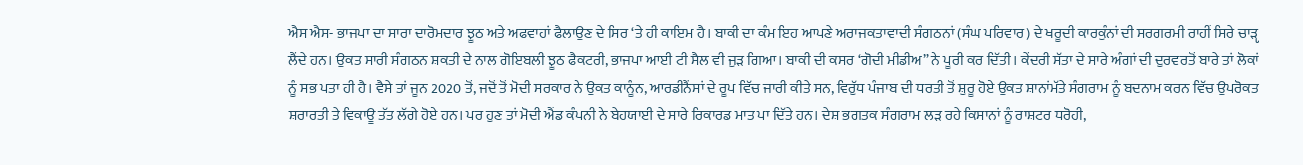ਐਸ ਐਸ- ਭਾਜਪਾ ਦਾ ਸਾਰਾ ਦਾਰੋਮਦਾਰ ਝੂਠ ਅਤੇ ਅਫਵਾਹਾਂ ਫੈਲਾਉਣ ਦੇ ਸਿਰ ‘ਤੇ ਹੀ ਕਾਇਮ ਹੈ। ਬਾਕੀ ਦਾ ਕੰਮ ਇਹ ਆਪਣੇ ਅਰਾਜਕਤਾਵਾਦੀ ਸੰਗਠਨਾਂ (ਸੰਘ ਪਰਿਵਾਰ) ਦੇ ਖਰੂਦੀ ਕਾਰਕੁੰਨਾਂ ਦੀ ਸਰਗਰਮੀ ਰਾਹੀਂ ਸਿਰੇ ਚਾੜੵ ਲੈਂਦੇ ਹਨ। ਉਕਤ ਸਾਰੀ ਸੰਗਠਨ ਸ਼ਕਤੀ ਦੇ ਨਾਲ ਗੋਇਬਲੀ ਝੂਠ ਫੈਕਟਰੀ, ਭਾਜਪਾ ਆਈ ਟੀ ਸੈਲ ਵੀ ਜੁੜ ਗਿਆ। ਬਾਕੀ ਦੀ ਕਸਰ ‘ਗੋਦੀ ਮੀਡੀਅ” ਨੇ ਪੂਰੀ ਕਰ ਦਿੱਤੀ। ਕੇਂਦਰੀ ਸੱਤਾ ਦੇ ਸਾਰੇ ਅੰਗਾਂ ਦੀ ਦੁਰਵਰਤੋਂ ਬਾਰੇ ਤਾਂ ਲੋਕਾਂ ਨੂੰ ਸਭ ਪਤਾ ਹੀ ਹੈ। ਵੈਸੇ ਤਾਂ ਜੂਨ 2020 ਤੋਂ, ਜਦੋਂ ਤੋਂ ਮੋਦੀ ਸਰਕਾਰ ਨੇ ਉਕਤ ਕਾਨੂੰਨ, ਆਰਡੀਨੈਂਸਾਂ ਦੇ ਰੂਪ ਵਿੱਚ ਜਾਰੀ ਕੀਤੇ ਸਨ, ਵਿਰੁੱਧ ਪੰਜਾਬ ਦੀ ਧਰਤੀ ਤੋਂ ਸ਼ੁਰੂ ਹੋਏ ਉਕਤ ਸ਼ਾਨਾਂਮੱਤੇ ਸੰਗਰਾਮ ਨੂੰ ਬਦਨਾਮ ਕਰਨ ਵਿੱਚ ਉਪਰੋਕਤ ਸ਼ਰਾਰਤੀ ਤੇ ਵਿਕਾਊ ਤੱਤ ਲੱਗੇ ਹੋਏ ਹਨ। ਪਰ ਹੁਣ ਤਾਂ ਮੋਦੀ ਐਂਡ ਕੰਪਨੀ ਨੇ ਬੇਹਯਾਈ ਦੇ ਸਾਰੇ ਰਿਕਾਰਡ ਮਾਤ ਪਾ ਦਿੱਤੇ ਹਨ। ਦੇਸ਼ ਭਗਤਕ ਸੰਗਰਾਮ ਲੜ ਰਹੇ ਕਿਸਾਨਾਂ ਨੂੰ ਰਾਸ਼ਟਰ ਧਰੋਹੀ,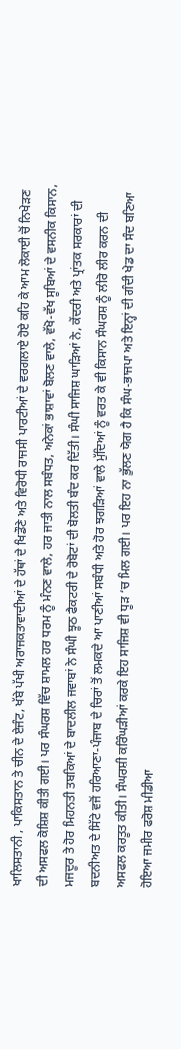ਖਾਲਿਸਤਾਨੀ , ਪਾਕਿਸਤਾਨ ਤੇ ਚੀਨ ਦੇ ਏਜੰਟ, ਖੱਬੇ ਪੱਖੀ ਅਰਾਜਕਤਾਵਾਦੀਆਂ ਦੇ ਹੱਥਾਂ ਦੇ ਖਿਡੌਣੇ ਅਤੇ ਵਿਰੋਧੀ ਰਾਜਸੀ ਪਾਰਟੀਆਂ ਦੇ ਵਰਗਲਾਏ ਹੋਏ ਕਹਿ ਕੇ ਆਮ ਲੋਕਾਈ ਚੋਂ ਨਿਖੇੜਣ ਦੀ ਅਸਫਲ ਕੋਸ਼ਿਸ਼ ਕੀਤੀ ਗਈ। ਪਰ ਸੰਘਰਸ਼ ਵਿੱਚ ਸ਼ਾਮਲ ਹਰ ਧਰਮ ਨੂੰ ਮੰਨਣ ਵਾਲੇ, ਹਰ ਜਾਤੀ ਨਾਲ ਸਬੰਧਤ, ਅਨੇਕਾਂ ਭਾਸ਼ਾਵਾਂ ਬੋਲਣ ਵਾਲੇ, ਵੱਖੋ-ਵੱਖ ਸੂਬਿਆਂ ਦੇ ਵਸਨੀਕ ਕਿਸਾਨ, ਮਜਦੂਰ ਤੇ ਹੋਰ ਮਿਹਨਤੀ ਤਬਕਿਆਂ ਦੇ ਬਾਦਲੀਲ ਜਵਾਬਾਂ ਨੇ ਸੰਘੀ ਝੂਠ ਫੈਕਟਰੀ ਦੇ ਰੋਬੋਟਾਂ ਦੀ ਬੋਲਤੀ ਬੰਦ ਕਰ ਦਿੱਤੀ। ਸੰਘੀ ਸਾਜਿਸ਼ ਘਾੜਿਆਂ ਨੇ, ਕੇਂਦਰੀ ਅਤੇ ਪ੍ਰਾਂਤਕ ਸਰਕਾਰਾਂ ਦੀ ਬਦਨੀਅਤ ਦੇ ਸਿੱਟੇ ਵਜੋਂ ਹਰਿਆਣਾ-ਪੰਜਾਬ ਦੇ ਚਿਰਾਂ ਤੋਂ ਲਮਕਦੇ ਆ ਪਾਣੀਆਂ ਸਬੰਧੀ ਅਤੇ ਹੋਰ ਝਗੜਿਆਂ ਵਾਲੇ ਮੁੱਦਿਆਂ ਨੂੰ ਵਰਤ ਕੇ ਵੀ ਕਿਸਾਨ ਸੰਘਰਸ਼ ਨੂੰ ਲੀਰੋ ਲੀਰ ਕਰਨ ਦੀ ਅਸਫਲ ਕਰਤੂਤ ਕੀਤੀ। ਸੰਘਰਸ਼ੀ ਕਰਿੰਘੜੀਆਂ ਕਰਕੇ ਇਹ ਸਾਜਿਸ਼ ਵੀ ਧੂੜ ‘ਚ ਮਿਲ ਗਈ। ਪਰ ਇਹ ਨਾ ਭੁੱਲਣ ਯੋਗ ਹੈ ਕਿ ਸੰਘ-ਭਾਜਪਾ ਅਤੇ ਇਨ੍ਹਾਂ ਦੀ ਗੰਦੀ ਖੇਡ ਦਾ ਸੰਦ ਬਣਿਆ ਹੋਇਆ ਜਮੀਰ ਫਰੋਸ਼ ਮੀਡੀਆ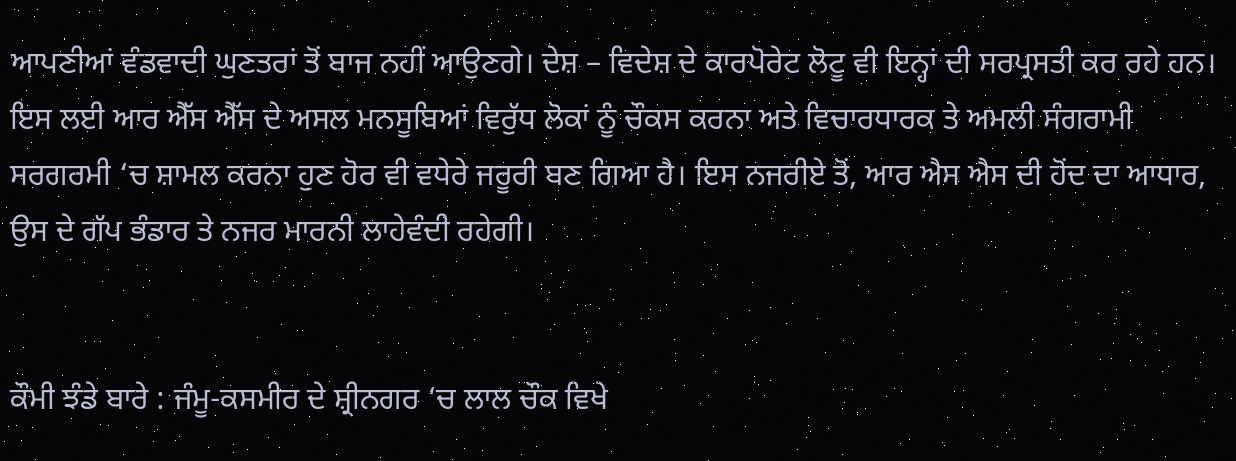ਆਪਣੀਆਂ ਵੰਡਵਾਦੀ ਘੁਣਤਰਾਂ ਤੋਂ ਬਾਜ ਨਹੀਂ ਆਉਣਗੇ। ਦੇਸ਼ – ਵਿਦੇਸ਼ ਦੇ ਕਾਰਪੋਰੇਟ ਲੋਟੂ ਵੀ ਇਨ੍ਹਾਂ ਦੀ ਸਰਪ੍ਰਸਤੀ ਕਰ ਰਹੇ ਹਨ। ਇਸ ਲਈ ਆਰ ਐੱਸ ਐੱਸ ਦੇ ਅਸਲ ਮਨਸੂਬਿਆਂ ਵਿਰੁੱਧ ਲੋਕਾਂ ਨੂੰ ਚੌਕਸ ਕਰਨਾ ਅਤੇ ਵਿਚਾਰਧਾਰਕ ਤੇ ਅਮਲੀ ਸੰਗਰਾਮੀ ਸਰਗਰਮੀ ‘ਚ ਸ਼ਾਮਲ ਕਰਨਾ ਹੁਣ ਹੋਰ ਵੀ ਵਧੇਰੇ ਜਰੂਰੀ ਬਣ ਗਿਆ ਹੈ। ਇਸ ਨਜਰੀਏ ਤੋਂ, ਆਰ ਐਸ ਐਸ ਦੀ ਹੋਂਦ ਦਾ ਆਧਾਰ, ਉਸ ਦੇ ਗੱਪ ਭੰਡਾਰ ਤੇ ਨਜਰ ਮਾਰਨੀ ਲਾਹੇਵੰਦੀ ਰਹੇਗੀ।


ਕੌਮੀ ਝੰਡੇ ਬਾਰੇ : ਜੰਮੂ-ਕਸਮੀਰ ਦੇ ਸ਼੍ਰੀਨਗਰ ‘ਚ ਲਾਲ ਚੌਕ ਵਿਖੇ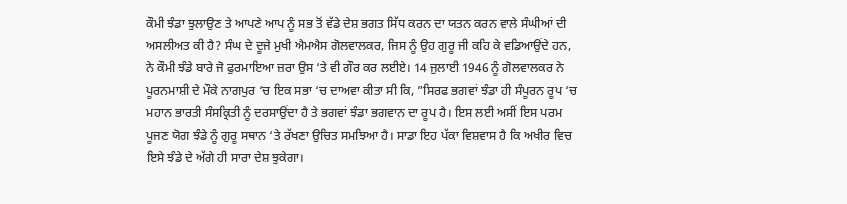ਕੌਮੀ ਝੰਡਾ ਝੁਲਾਉਣ ਤੇ ਆਪਣੇ ਆਪ ਨੂੰ ਸਭ ਤੋਂ ਵੱਡੇ ਦੇਸ਼ ਭਗਤ ਸਿੱਧ ਕਰਨ ਦਾ ਯਤਨ ਕਰਨ ਵਾਲੇ ਸੰਘੀਆਂ ਦੀ ਅਸਲੀਅਤ ਕੀ ਹੈ? ਸੰਘ ਦੇ ਦੂਜੇ ਮੁਖੀ ਐਮਐਸ ਗੋਲਵਾਲਕਰ, ਜਿਸ ਨੂੰ ਉਹ ਗੁਰੂ ਜੀ ਕਹਿ ਕੇ ਵਡਿਆਉਂਦੇ ਹਨ, ਨੇ ਕੌਮੀ ਝੰਡੇ ਬਾਰੇ ਜੋ ਫੁਰਮਾਇਆ ਜ਼ਰਾ ਉਸ ‘ਤੇ ਵੀ ਗੌਰ ਕਰ ਲਈਏ। 14 ਜੁਲਾਈ 1946 ਨੂੰ ਗੋਲਵਾਲਕਰ ਨੇ ਪੂਰਨਮਾਸ਼ੀ ਦੇ ਮੌਕੇ ਨਾਗਪੁਰ ‘ਚ ਇਕ ਸਭਾ ‘ਚ ਦਾਅਵਾ ਕੀਤਾ ਸੀ ਕਿ, ”ਸਿਰਫ ਭਗਵਾਂ ਝੰਡਾ ਹੀ ਸੰਪੂਰਨ ਰੂਪ ‘ਚ ਮਹਾਨ ਭਾਰਤੀ ਸੰਸਕ੍ਰਿਤੀ ਨੂੰ ਦਰਸਾਉਂਦਾ ਹੈ ਤੇ ਭਗਵਾਂ ਝੰਡਾ ਭਗਵਾਨ ਦਾ ਰੂਪ ਹੈ। ਇਸ ਲਈ ਅਸੀਂ ਇਸ ਪਰਮ ਪੂਜਣ ਯੋਗ ਝੰਡੇ ਨੂੰ ਗੁਰੂ ਸਥਾਨ ‘ਤੇ ਰੱਖਣਾ ਉਚਿਤ ਸਮਝਿਆ ਹੈ। ਸਾਡਾ ਇਹ ਪੱਕਾ ਵਿਸ਼ਵਾਸ ਹੈ ਕਿ ਅਖੀਰ ਵਿਚ ਇਸੇ ਝੰਡੇ ਦੇ ਅੱਗੇ ਹੀ ਸਾਰਾ ਦੇਸ਼ ਝੁਕੇਗਾ।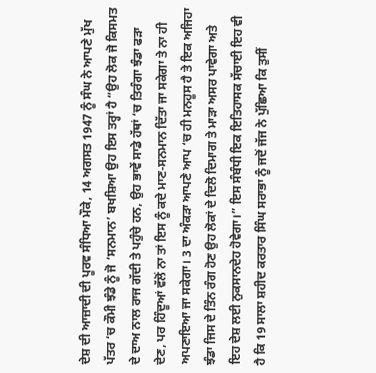ਦੇਸ਼ ਦੀ ਆਜ਼ਾਦੀ ਦੀ ਪੂਰਵ ਸੰਧਿਆ ਮੌਕੇ, 14 ਅਗਸਤ 1947 ਨੂੰ ਸੰਘ ਨੇ ਆਪਣੇ ਮੁੱਖ ਪੱਤਰ ‘ਚ ਕੌਮੀ ਝੰਡੇ ਨੂੰ ਜੋ ‘ਸਨਮਾਨ’ ਬਖਸ਼ਿਆ ਉਹ ਇਸ ਤਰ੍ਹਾਂ ਹੈ “ਉਹ ਲੋਕ ਜੋ ਕਿਸਮਤ ਦੇ ਦਾਅ ਨਾਲ ਰਾਜ ਗੱਦੀ ਤੇ ਪਹੁੰਚੇ ਹਨ, ਉਹ ਭਾਵੇਂ ਸਾਡੇ ਹੱਥਾਂ ‘ਚ ਤਿਰੰਗਾ ਝੰਡਾ ਫੜਾ ਦੇਣ, ਪਰ ਹਿੰਦੂਆਂ ਵੱਲੋਂ ਨਾ ਤਾਂ ਇਸ ਨੂੰ ਕਦੇ ਮਾਣ-ਸਨਮਾਨ ਦਿੱਤਾ ਜਾ ਸਕੇਗਾ ਤੇ ਨਾ ਹੀ ਅਪਣਾਇਆ ਜਾ ਸਕੇਗਾ। 3 ਦਾ ਅੰਕੜਾ ਆਪਣੇ ਆਪ ‘ਚ ਹੀ ਮਨਹੂਸ ਹੈ ਤੇ ਇਕ ਅਜਿਹਾ ਝੰਡਾ ਜਿਸ ਦੇ ਤਿੰਨ ਰੰਗ ਹੋਣ ਉਹ ਲੋਕਾਂ ਦੇ ਦਿਲੋ ਦਿਮਾਗ ਤੇ ਮਾੜਾ ਅਸਰ ਪਾਵੇਗਾ ਅਤੇ ਇਹ ਦੇਸ਼ ਲਈ ਨੁਕਸਾਨਦੇਹ ਹੋਵੇਗਾ।” ਇਸ ਸੰਬੰਧੀ ਇਕ ਇਤਿਹਾਸਕ ਸੱਚਾਈ ਇਹ ਵੀ ਹੈ ਕਿ 19 ਸਾਲਾ ਸ਼ਹੀਦ ਕਰਤਾਰ ਸਿੰਘ ਸਰਾਭਾ ਨੂੰ ਜਦੋਂ ਜੱਜ ਨੇ ਪੁੱਛਿਆ ਕਿ ਤੁਸੀਂ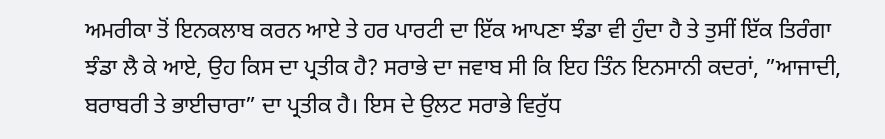ਅਮਰੀਕਾ ਤੋਂ ਇਨਕਲਾਬ ਕਰਨ ਆਏ ਤੇ ਹਰ ਪਾਰਟੀ ਦਾ ਇੱਕ ਆਪਣਾ ਝੰਡਾ ਵੀ ਹੁੰਦਾ ਹੈ ਤੇ ਤੁਸੀਂ ਇੱਕ ਤਿਰੰਗਾ ਝੰਡਾ ਲੈ ਕੇ ਆਏ, ਉਹ ਕਿਸ ਦਾ ਪ੍ਰਤੀਕ ਹੈ? ਸਰਾਭੇ ਦਾ ਜਵਾਬ ਸੀ ਕਿ ਇਹ ਤਿੰਨ ਇਨਸਾਨੀ ਕਦਰਾਂ, ”ਆਜਾਦੀ, ਬਰਾਬਰੀ ਤੇ ਭਾਈਚਾਰਾ” ਦਾ ਪ੍ਰਤੀਕ ਹੈ। ਇਸ ਦੇ ਉਲਟ ਸਰਾਭੇ ਵਿਰੁੱਧ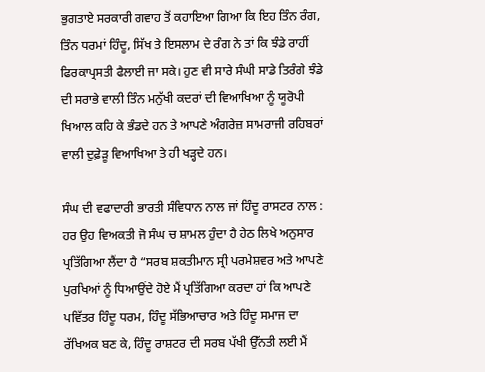ਭੁਗਤਾਏ ਸਰਕਾਰੀ ਗਵਾਹ ਤੋਂ ਕਹਾਇਆ ਗਿਆ ਕਿ ਇਹ ਤਿੰਨ ਰੰਗ, ਤਿੰਨ ਧਰਮਾਂ ਹਿੰਦੂ, ਸਿੱਖ ਤੇ ਇਸਲਾਮ ਦੇ ਰੰਗ ਨੇ ਤਾਂ ਕਿ ਝੰਡੇ ਰਾਹੀਂ ਫਿਰਕਾਪ੍ਰਸਤੀ ਫੈਲਾਈ ਜਾ ਸਕੇ। ਹੁਣ ਵੀ ਸਾਰੇ ਸੰਘੀ ਸਾਡੇ ਤਿਰੰਗੇ ਝੰਡੇ ਦੀ ਸਰਾਭੇ ਵਾਲੀ ਤਿੰਨ ਮਨੁੱਖੀ ਕਦਰਾਂ ਦੀ ਵਿਆਖਿਆ ਨੂੰ ਯੂਰੋਪੀ ਖਿਆਲ ਕਹਿ ਕੇ ਭੰਡਦੇ ਹਨ ਤੇ ਆਪਣੇ ਅੰਗਰੇਜ਼ ਸਾਮਰਾਜੀ ਰਹਿਬਰਾਂ ਵਾਲੀ ਦੁਫ਼ੇੜੂ ਵਿਆਖਿਆ ਤੇ ਹੀ ਖੜ੍ਹਦੇ ਹਨ।

ਸੰਘ ਦੀ ਵਫਾਦਾਰੀ ਭਾਰਤੀ ਸੰਵਿਧਾਨ ਨਾਲ ਜਾਂ ਹਿੰਦੂ ਰਾਸਟਰ ਨਾਲ : ਹਰ ਉਹ ਵਿਅਕਤੀ ਜੋ ਸੰਘ ਚ ਸ਼ਾਮਲ ਹੁੰਦਾ ਹੈ ਹੇਠ ਲਿਖੇ ਅਨੁਸਾਰ ਪ੍ਰਤਿੱਗਿਆ ਲੈਂਦਾ ਹੈ “ਸਰਬ ਸ਼ਕਤੀਮਾਨ ਸ੍ਰੀ ਪਰਮੇਸ਼ਵਰ ਅਤੇ ਆਪਣੇ ਪੁਰਖਿਆਂ ਨੂੰ ਧਿਆਉਂਦੇ ਹੋਏ ਮੈਂ ਪ੍ਰਤਿੱਗਿਆ ਕਰਦਾ ਹਾਂ ਕਿ ਆਪਣੇ ਪਵਿੱਤਰ ਹਿੰਦੂ ਧਰਮ, ਹਿੰਦੂ ਸੱਭਿਆਚਾਰ ਅਤੇ ਹਿੰਦੂ ਸਮਾਜ ਦਾ ਰੱਖਿਅਕ ਬਣ ਕੇ, ਹਿੰਦੂ ਰਾਸ਼ਟਰ ਦੀ ਸਰਬ ਪੱਖੀ ਉੱਨਤੀ ਲਈ ਮੈਂ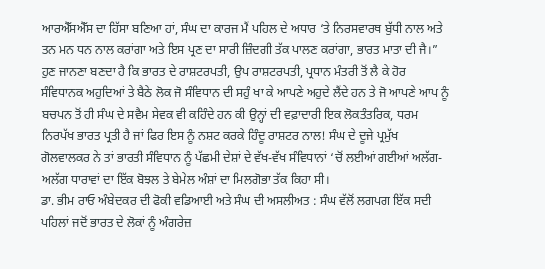ਆਰਐੱਸਐੱਸ ਦਾ ਹਿੱਸਾ ਬਣਿਆ ਹਾਂ, ਸੰਘ ਦਾ ਕਾਰਜ ਮੈਂ ਪਹਿਲ ਦੇ ਅਧਾਰ ‘ਤੇ ਨਿਰਸਵਾਰਥ ਬੁੱਧੀ ਨਾਲ ਅਤੇ ਤਨ ਮਨ ਧਨ ਨਾਲ ਕਰਾਂਗਾ ਅਤੇ ਇਸ ਪ੍ਰਣ ਦਾ ਸਾਰੀ ਜ਼ਿੰਦਗੀ ਤੱਕ ਪਾਲਣ ਕਰਾਂਗਾ, ਭਾਰਤ ਮਾਤਾ ਦੀ ਜੈ।” ਹੁਣ ਜਾਨਣਾ ਬਣਦਾ ਹੈ ਕਿ ਭਾਰਤ ਦੇ ਰਾਸ਼ਟਰਪਤੀ, ਉਪ ਰਾਸ਼ਟਰਪਤੀ, ਪ੍ਰਧਾਨ ਮੰਤਰੀ ਤੋਂ ਲੈ ਕੇ ਹੋਰ ਸੰਵਿਧਾਨਕ ਅਹੁਦਿਆਂ ਤੇ ਬੈਠੇ ਲੋਕ ਜੋ ਸੰਵਿਧਾਨ ਦੀ ਸਹੁੰ ਖਾ ਕੇ ਆਪਣੇ ਅਹੁਦੇ ਲੈਂਦੇ ਹਨ ਤੇ ਜੋ ਆਪਣੇ ਆਪ ਨੂੰ ਬਚਪਨ ਤੋਂ ਹੀ ਸੰਘ ਦੇ ਸਵੈਮ ਸੇਵਕ ਵੀ ਕਹਿੰਦੇ ਹਨ ਕੀ ਉਨ੍ਹਾਂ ਦੀ ਵਫ਼ਾਦਾਰੀ ਇਕ ਲੋਕਤੰਤਰਿਕ, ਧਰਮ ਨਿਰਪੱਖ ਭਾਰਤ ਪ੍ਰਤੀ ਹੈ ਜਾਂ ਫਿਰ ਇਸ ਨੂੰ ਨਸ਼ਟ ਕਰਕੇ ਹਿੰਦੂ ਰਾਸ਼ਟਰ ਨਾਲ! ਸੰਘ ਦੇ ਦੂਜੇ ਪ੍ਰਮੁੱਖ ਗੋਲਵਾਲਕਰ ਨੇ ਤਾਂ ਭਾਰਤੀ ਸੰਵਿਧਾਨ ਨੂੰ ਪੱਛਮੀ ਦੇਸ਼ਾਂ ਦੇ ਵੱਖ-ਵੱਖ ਸੰਵਿਧਾਨਾਂ ‘ਚੋਂ ਲਈਆਂ ਗਈਆਂ ਅਲੱਗ-ਅਲੱਗ ਧਾਰਾਵਾਂ ਦਾ ਇੱਕ ਬੋਝਲ ਤੇ ਬੇਮੇਲ ਅੰਸ਼ਾਂ ਦਾ ਮਿਲਗੋਭਾ ਤੱਕ ਕਿਹਾ ਸੀ।
ਡਾ. ਭੀਮ ਰਾਓ ਅੰਬੇਦਕਰ ਦੀ ਫੋਕੀ ਵਡਿਆਈ ਅਤੇ ਸੰਘ ਦੀ ਅਸਲੀਅਤ : ਸੰਘ ਵੱਲੋਂ ਲਗਪਗ ਇੱਕ ਸਦੀ ਪਹਿਲਾਂ ਜਦੋਂ ਭਾਰਤ ਦੇ ਲੋਕਾਂ ਨੂੰ ਅੰਗਰੇਜ਼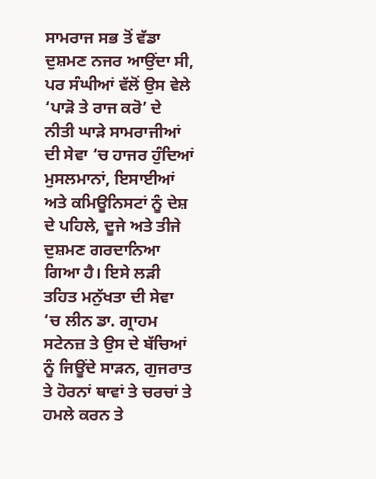ਸਾਮਰਾਜ ਸਭ ਤੋਂ ਵੱਡਾ ਦੁਸ਼ਮਣ ਨਜਰ ਆਉਂਦਾ ਸੀ, ਪਰ ਸੰਘੀਆਂ ਵੱਲੋਂ ਉਸ ਵੇਲੇ ‘ਪਾੜੋ ਤੇ ਰਾਜ ਕਰੋ’ ਦੇ ਨੀਤੀ ਘਾੜੇ ਸਾਮਰਾਜੀਆਂ ਦੀ ਸੇਵਾ ‘ਚ ਹਾਜਰ ਹੁੰਦਿਆਂ ਮੁਸਲਮਾਨਾਂ, ਇਸਾਈਆਂ ਅਤੇ ਕਮਿਊਨਿਸਟਾਂ ਨੂੰ ਦੇਸ਼ ਦੇ ਪਹਿਲੇ, ਦੂਜੇ ਅਤੇ ਤੀਜੇ ਦੁਸ਼ਮਣ ਗਰਦਾਨਿਆ ਗਿਆ ਹੈ। ਇਸੇ ਲੜੀ ਤਹਿਤ ਮਨੁੱਖਤਾ ਦੀ ਸੇਵਾ ‘ਚ ਲੀਨ ਡਾ. ਗ੍ਰਾਹਮ ਸਟੇਨਜ਼ ਤੇ ਉਸ ਦੇ ਬੱਚਿਆਂ ਨੂੰ ਜਿਊਂਦੇ ਸਾੜਨ, ਗੁਜਰਾਤ ਤੇ ਹੋਰਨਾਂ ਥਾਵਾਂ ਤੇ ਚਰਚਾਂ ਤੇ ਹਮਲੇ ਕਰਨ ਤੇ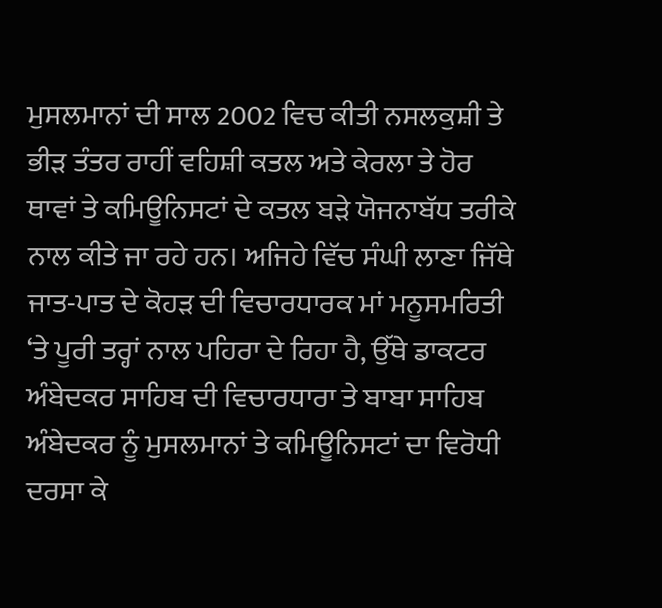ਮੁਸਲਮਾਨਾਂ ਦੀ ਸਾਲ 2002 ਵਿਚ ਕੀਤੀ ਨਸਲਕੁਸ਼ੀ ਤੇ ਭੀੜ ਤੰਤਰ ਰਾਹੀਂ ਵਹਿਸ਼ੀ ਕਤਲ ਅਤੇ ਕੇਰਲਾ ਤੇ ਹੋਰ ਥਾਵਾਂ ਤੇ ਕਮਿਊਨਿਸਟਾਂ ਦੇ ਕਤਲ ਬੜੇ ਯੋਜਨਾਬੱਧ ਤਰੀਕੇ ਨਾਲ ਕੀਤੇ ਜਾ ਰਹੇ ਹਨ। ਅਜਿਹੇ ਵਿੱਚ ਸੰਘੀ ਲਾਣਾ ਜਿੱਥੇ ਜਾਤ-ਪਾਤ ਦੇ ਕੋਹੜ ਦੀ ਵਿਚਾਰਧਾਰਕ ਮਾਂ ਮਨੂਸਮਰਿਤੀ ‘ਤੇ ਪੂਰੀ ਤਰ੍ਹਾਂ ਨਾਲ ਪਹਿਰਾ ਦੇ ਰਿਹਾ ਹੈ, ਉੱਥੇ ਡਾਕਟਰ ਅੰਬੇਦਕਰ ਸਾਹਿਬ ਦੀ ਵਿਚਾਰਧਾਰਾ ਤੇ ਬਾਬਾ ਸਾਹਿਬ ਅੰਬੇਦਕਰ ਨੂੰ ਮੁਸਲਮਾਨਾਂ ਤੇ ਕਮਿਊਨਿਸਟਾਂ ਦਾ ਵਿਰੋਧੀ ਦਰਸਾ ਕੇ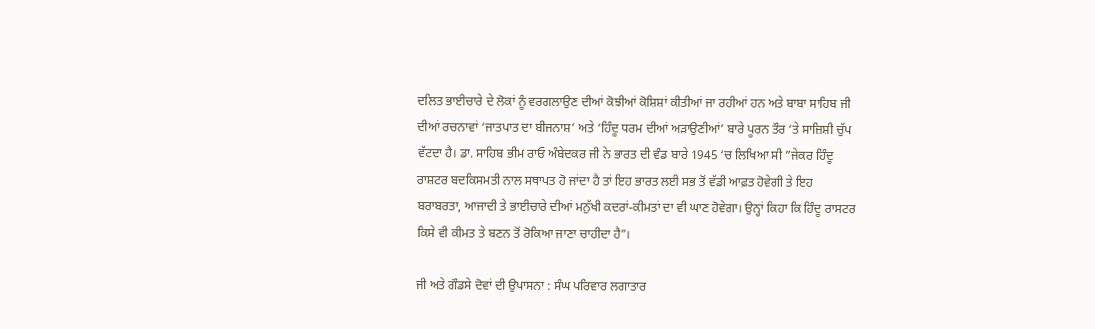ਦਲਿਤ ਭਾਈਚਾਰੇ ਦੇ ਲੋਕਾਂ ਨੂੰ ਵਰਗਲਾਉਣ ਦੀਆਂ ਕੋਝੀਆਂ ਕੋਸ਼ਿਸ਼ਾਂ ਕੀਤੀਆਂ ਜਾ ਰਹੀਆਂ ਹਨ ਅਤੇ ਬਾਬਾ ਸਾਹਿਬ ਜੀ ਦੀਆਂ ਰਚਨਾਵਾਂ ‘ਜਾਤਪਾਤ ਦਾ ਬੀਜਨਾਸ਼’ ਅਤੇ ‘ਹਿੰਦੂ ਧਰਮ ਦੀਆਂ ਅੜਾਉਣੀਆਂ’ ਬਾਰੇ ਪੂਰਨ ਤੌਰ ‘ਤੇ ਸਾਜ਼ਿਸ਼ੀ ਚੁੱਪ ਵੱਟਦਾ ਹੈ। ਡਾ. ਸਾਹਿਬ ਭੀਮ ਰਾਓ ਅੰਬੇਦਕਰ ਜੀ ਨੇ ਭਾਰਤ ਦੀ ਵੰਡ ਬਾਰੇ 1945 ‘ਚ ਲਿਖਿਆ ਸੀ ”ਜੇਕਰ ਹਿੰਦੂ ਰਾਸ਼ਟਰ ਬਦਕਿਸਮਤੀ ਨਾਲ ਸਥਾਪਤ ਹੋ ਜਾਂਦਾ ਹੈ ਤਾਂ ਇਹ ਭਾਰਤ ਲਈ ਸਭ ਤੋਂ ਵੱਡੀ ਆਫ਼ਤ ਹੋਵੇਗੀ ਤੇ ਇਹ ਬਰਾਬਰਤਾ, ਆਜਾਦੀ ਤੇ ਭਾਈਚਾਰੇ ਦੀਆਂ ਮਨੁੱਖੀ ਕਦਰਾਂ-ਕੀਮਤਾਂ ਦਾ ਵੀ ਘਾਣ ਹੋਵੇਗਾ। ਉਨ੍ਹਾਂ ਕਿਹਾ ਕਿ ਹਿੰਦੂ ਰਾਸਟਰ ਕਿਸੇ ਵੀ ਕੀਮਤ ਤੇ ਬਣਨ ਤੋਂ ਰੋਕਿਆ ਜਾਣਾ ਚਾਹੀਦਾ ਹੈ”।

ਜੀ ਅਤੇ ਗੌਡਸੇ ਦੋਵਾਂ ਦੀ ਉਪਾਸਨਾ : ਸੰਘ ਪਰਿਵਾਰ ਲਗਾਤਾਰ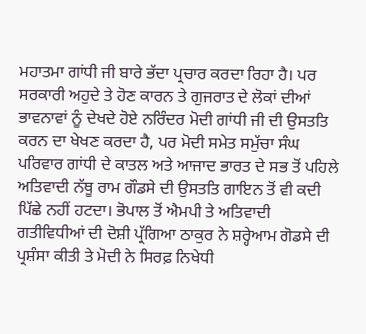ਮਹਾਤਮਾ ਗਾਂਧੀ ਜੀ ਬਾਰੇ ਭੱਦਾ ਪ੍ਰਚਾਰ ਕਰਦਾ ਰਿਹਾ ਹੈ। ਪਰ ਸਰਕਾਰੀ ਅਹੁਦੇ ਤੇ ਹੋਣ ਕਾਰਨ ਤੇ ਗੁਜਰਾਤ ਦੇ ਲੋਕਾਂ ਦੀਆਂ ਭਾਵਨਾਵਾਂ ਨੂੰ ਦੇਖਦੇ ਹੋਏ ਨਰਿੰਦਰ ਮੋਦੀ ਗਾਂਧੀ ਜੀ ਦੀ ਉਸਤਤਿ ਕਰਨ ਦਾ ਖੇਖਣ ਕਰਦਾ ਹੈ, ਪਰ ਮੋਦੀ ਸਮੇਤ ਸਮੁੱਚਾ ਸੰਘ ਪਰਿਵਾਰ ਗਾਂਧੀ ਦੇ ਕਾਤਲ ਅਤੇ ਆਜਾਦ ਭਾਰਤ ਦੇ ਸਭ ਤੋਂ ਪਹਿਲੇ ਅਤਿਵਾਦੀ ਨੱਥੂ ਰਾਮ ਗੌਡਸੇ ਦੀ ਉਸਤਤਿ ਗਾਇਨ ਤੋਂ ਵੀ ਕਦੀ ਪਿੱਛੇ ਨਹੀਂ ਹਟਦਾ। ਭੋਪਾਲ ਤੋਂ ਐਮਪੀ ਤੇ ਅਤਿਵਾਦੀ ਗਤੀਵਿਧੀਆਂ ਦੀ ਦੋਸ਼ੀ ਪ੍ਰੱਗਿਆ ਠਾਕੁਰ ਨੇ ਸ਼ਰ੍ਹੇਆਮ ਗੋਡਸੇ ਦੀ ਪ੍ਰਸ਼ੰਸਾ ਕੀਤੀ ਤੇ ਮੋਦੀ ਨੇ ਸਿਰਫ਼ ਨਿਖੇਧੀ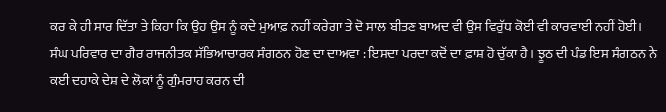ਕਰ ਕੇ ਹੀ ਸਾਰ ਦਿੱਤਾ ਤੇ ਕਿਹਾ ਕਿ ਉਹ ਉਸ ਨੂੰ ਕਦੇ ਮੁਆਫ਼ ਨਹੀਂ ਕਰੇਗਾ ਤੇ ਦੋ ਸਾਲ ਬੀਤਣ ਬਾਅਦ ਵੀ ਉਸ ਵਿਰੁੱਧ ਕੋਈ ਵੀ ਕਾਰਵਾਈ ਨਹੀਂ ਹੋਈ।
ਸੰਘ ਪਰਿਵਾਰ ਦਾ ਗੈਰ ਰਾਜਨੀਤਕ ਸੱਭਿਆਚਾਰਕ ਸੰਗਠਨ ਹੋਣ ਦਾ ਦਾਅਵਾ : ਇਸਦਾ ਪਰਦਾ ਕਦੋਂ ਦਾ ਫ਼ਾਸ਼ ਹੋ ਚੁੱਕਾ ਹੈ। ਝੂਠ ਦੀ ਪੰਡ ਇਸ ਸੰਗਠਨ ਨੇ ਕਈ ਦਹਾਕੇ ਦੇਸ਼ ਦੇ ਲੋਕਾਂ ਨੂੰ ਗੁੰਮਰਾਹ ਕਰਨ ਦੀ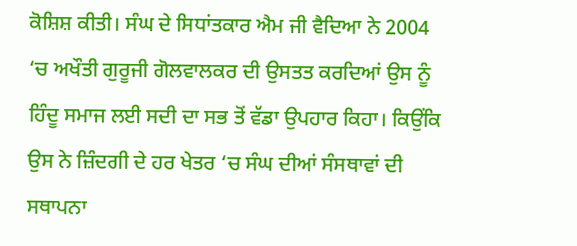ਕੋਸ਼ਿਸ਼ ਕੀਤੀ। ਸੰਘ ਦੇ ਸਿਧਾਂਤਕਾਰ ਐਮ ਜੀ ਵੈਦਿਆ ਨੇ 2004 ‘ਚ ਅਖੌਤੀ ਗੁਰੂਜੀ ਗੋਲਵਾਲਕਰ ਦੀ ਉਸਤਤ ਕਰਦਿਆਂ ਉਸ ਨੂੰ ਹਿੰਦੂ ਸਮਾਜ ਲਈ ਸਦੀ ਦਾ ਸਭ ਤੋਂ ਵੱਡਾ ਉਪਹਾਰ ਕਿਹਾ। ਕਿਉਂਕਿ ਉਸ ਨੇ ਜ਼ਿੰਦਗੀ ਦੇ ਹਰ ਖੇਤਰ ‘ਚ ਸੰਘ ਦੀਆਂ ਸੰਸਥਾਵਾਂ ਦੀ ਸਥਾਪਨਾ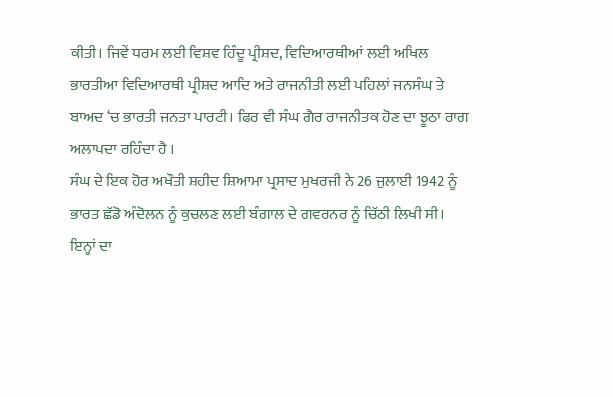ਕੀਤੀ। ਜਿਵੇਂ ਧਰਮ ਲਈ ਵਿਸ਼ਵ ਹਿੰਦੂ ਪ੍ਰੀਸ਼ਦ, ਵਿਦਿਆਰਥੀਆਂ ਲਈ ਅਖਿਲ ਭਾਰਤੀਆ ਵਿਦਿਆਰਥੀ ਪ੍ਰੀਸ਼ਦ ਆਦਿ ਅਤੇ ਰਾਜਨੀਤੀ ਲਈ ਪਹਿਲਾਂ ਜਨਸੰਘ ਤੇ ਬਾਅਦ ‘ਚ ਭਾਰਤੀ ਜਨਤਾ ਪਾਰਟੀ। ਫਿਰ ਵੀ ਸੰਘ ਗੈਰ ਰਾਜਨੀਤਕ ਹੋਣ ਦਾ ਝੂਠਾ ਰਾਗ ਅਲਾਪਦਾ ਰਹਿੰਦਾ ਹੈ ।
ਸੰਘ ਦੇ ਇਕ ਹੋਰ ਅਖੌਤੀ ਸ਼ਹੀਦ ਸ਼ਿਆਮਾ ਪ੍ਰਸਾਦ ਮੁਖਰਜੀ ਨੇ 26 ਜੁਲਾਈ 1942 ਨੂੰ ਭਾਰਤ ਛੱਡੋ ਅੰਦੋਲਨ ਨੂੰ ਕੁਚਲਣ ਲਈ ਬੰਗਾਲ ਦੇ ਗਵਰਨਰ ਨੂੰ ਚਿੱਠੀ ਲਿਖੀ ਸੀ। ਇਨ੍ਹਾਂ ਦਾ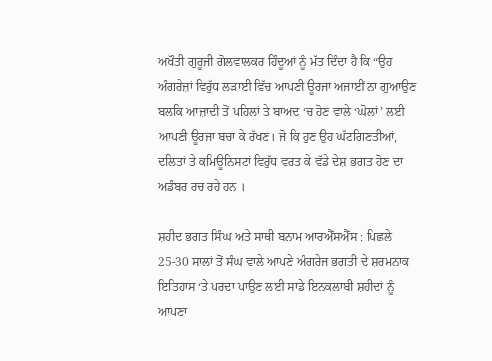ਅਖੌਤੀ ਗੁਰੂਜੀ ਗੋਲਵਾਲਕਰ ਹਿੰਦੂਆਂ ਨੂੰ ਮੱਤ ਦਿੰਦਾ ਹੈ ਕਿ “ਉਹ ਅੰਗਰੇਜ਼ਾਂ ਵਿਰੁੱਧ ਲੜਾਈ ਵਿੱਚ ਆਪਣੀ ਊਰਜਾ ਅਜਾਈਂ ਨਾ ਗੁਆਉਣ ਬਲਕਿ ਆਜ਼ਾਦੀ ਤੋਂ ਪਹਿਲਾਂ ਤੇ ਬਾਅਦ ‘ਚ ਹੋਣ ਵਾਲੇ ‘ਘੋਲਾਂ’ ਲਈ ਆਪਣੀ ਊਰਜਾ ਬਚਾ ਕੇ ਰੱਖਣ। ਜੋ ਕਿ ਹੁਣ ਉਹ ਘੱਟਗਿਣਤੀਆਂ, ਦਲਿਤਾਂ ਤੇ ਕਮਿਊਨਿਸਟਾਂ ਵਿਰੁੱਧ ਵਰਤ ਕੇ ਵੱਡੇ ਦੇਸ਼ ਭਗਤ ਹੋਣ ਦਾ ਅਡੰਬਰ ਰਚ ਰਹੇ ਹਨ ।

ਸ਼ਹੀਦ ਭਗਤ ਸਿੰਘ ਅਤੇ ਸਾਥੀ ਬਨਾਮ ਆਰਐੱਸਐੱਸ : ਪਿਛਲੇ 25-30 ਸਾਲਾਂ ਤੋਂ ਸੰਘ ਵਾਲੇ ਆਪਣੇ ਅੰਗਰੇਜ ਭਗਤੀ ਦੇ ਸ਼ਰਮਨਾਕ ਇਤਿਹਾਸ ‘ਤੇ ਪਰਦਾ ਪਾਉਣ ਲਈ ਸਾਡੇ ਇਨਕਲਾਬੀ ਸ਼ਹੀਦਾਂ ਨੂੰ ਆਪਣਾ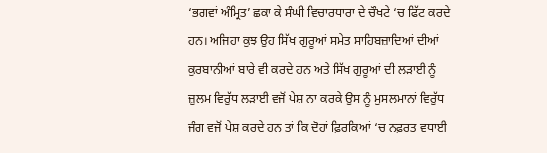‘ਭਗਵਾਂ ਅੰਮ੍ਰਿਤ’ ਛਕਾ ਕੇ ਸੰਘੀ ਵਿਚਾਰਧਾਰਾ ਦੇ ਚੌਖਟੇ ‘ਚ ਫਿੱਟ ਕਰਦੇ ਹਨ। ਅਜਿਹਾ ਕੁਝ ਉਹ ਸਿੱਖ ਗੁਰੂਆਂ ਸਮੇਤ ਸਾਹਿਬਜ਼ਾਦਿਆਂ ਦੀਆਂ ਕੁਰਬਾਨੀਆਂ ਬਾਰੇ ਵੀ ਕਰਦੇ ਹਨ ਅਤੇ ਸਿੱਖ ਗੁਰੂਆਂ ਦੀ ਲੜਾਈ ਨੂੰ ਜ਼ੁਲਮ ਵਿਰੁੱਧ ਲੜਾਈ ਵਜੋਂ ਪੇਸ਼ ਨਾ ਕਰਕੇ ਉਸ ਨੂੰ ਮੁਸਲਮਾਨਾਂ ਵਿਰੁੱਧ ਜੰਗ ਵਜੋਂ ਪੇਸ਼ ਕਰਦੇ ਹਨ ਤਾਂ ਕਿ ਦੋਹਾਂ ਫ਼ਿਰਕਿਆਂ ‘ਚ ਨਫ਼ਰਤ ਵਧਾਈ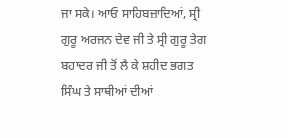ਜਾ ਸਕੇ। ਆਓ ਸਾਹਿਬਜ਼ਾਦਿਆਂ, ਸ੍ਰੀ ਗੁਰੂ ਅਰਜਨ ਦੇਵ ਜੀ ਤੇ ਸ੍ਰੀ ਗੁਰੂ ਤੇਗ ਬਹਾਦਰ ਜੀ ਤੋਂ ਲੈ ਕੇ ਸ਼ਹੀਦ ਭਗਤ ਸਿੰਘ ਤੇ ਸਾਥੀਆਂ ਦੀਆਂ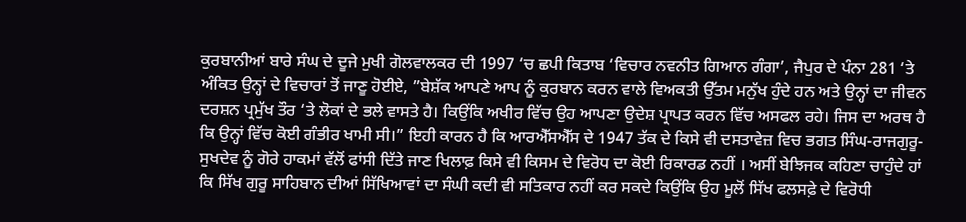ਕੁਰਬਾਨੀਆਂ ਬਾਰੇ ਸੰਘ ਦੇ ਦੂਜੇ ਮੁਖੀ ਗੋਲਵਾਲਕਰ ਦੀ 1997 ‘ਚ ਛਪੀ ਕਿਤਾਬ ‘ਵਿਚਾਰ ਨਵਨੀਤ ਗਿਆਨ ਗੰਗਾ’, ਜੈਪੁਰ ਦੇ ਪੰਨਾ 281 ‘ਤੇ ਅੰਕਿਤ ਉਨ੍ਹਾਂ ਦੇ ਵਿਚਾਰਾਂ ਤੋਂ ਜਾਣੂ ਹੋਈਏ, ”ਬੇਸ਼ੱਕ ਆਪਣੇ ਆਪ ਨੂੰ ਕੁਰਬਾਨ ਕਰਨ ਵਾਲੇ ਵਿਅਕਤੀ ਉੱਤਮ ਮਨੁੱਖ ਹੁੰਦੇ ਹਨ ਅਤੇ ਉਨ੍ਹਾਂ ਦਾ ਜੀਵਨ ਦਰਸ਼ਨ ਪ੍ਰਮੁੱਖ ਤੌਰ ‘ਤੇ ਲੋਕਾਂ ਦੇ ਭਲੇ ਵਾਸਤੇ ਹੈ। ਕਿਉਂਕਿ ਅਖੀਰ ਵਿੱਚ ਉਹ ਆਪਣਾ ਉਦੇਸ਼ ਪ੍ਰਾਪਤ ਕਰਨ ਵਿੱਚ ਅਸਫਲ ਰਹੇ। ਜਿਸ ਦਾ ਅਰਥ ਹੈ ਕਿ ਉਨ੍ਹਾਂ ਵਿੱਚ ਕੋਈ ਗੰਭੀਰ ਖਾਮੀ ਸੀ।” ਇਹੀ ਕਾਰਨ ਹੈ ਕਿ ਆਰਐੱਸਐੱਸ ਦੇ 1947 ਤੱਕ ਦੇ ਕਿਸੇ ਵੀ ਦਸਤਾਵੇਜ਼ ਵਿਚ ਭਗਤ ਸਿੰਘ-ਰਾਜਗੁਰੂ-ਸੁਖਦੇਵ ਨੂੰ ਗੋਰੇ ਹਾਕਮਾਂ ਵੱਲੋਂ ਫਾਂਸੀ ਦਿੱਤੇ ਜਾਣ ਖਿਲਾਫ਼ ਕਿਸੇ ਵੀ ਕਿਸਮ ਦੇ ਵਿਰੋਧ ਦਾ ਕੋਈ ਰਿਕਾਰਡ ਨਹੀਂ । ਅਸੀਂ ਬੇਝਿਜਕ ਕਹਿਣਾ ਚਾਹੁੰਦੇ ਹਾਂ ਕਿ ਸਿੱਖ ਗੁਰੂ ਸਾਹਿਬਾਨ ਦੀਆਂ ਸਿੱਖਿਆਵਾਂ ਦਾ ਸੰਘੀ ਕਦੀ ਵੀ ਸਤਿਕਾਰ ਨਹੀਂ ਕਰ ਸਕਦੇ ਕਿਉਂਕਿ ਉਹ ਮੂਲੋਂ ਸਿੱਖ ਫਲਸਫ਼ੇ ਦੇ ਵਿਰੋਧੀ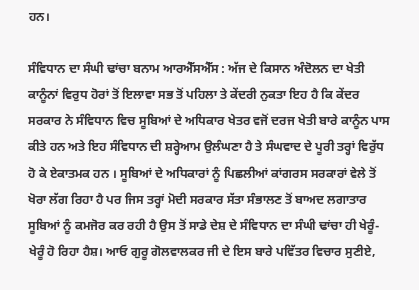ਹਨ।

ਸੰਵਿਧਾਨ ਦਾ ਸੰਘੀ ਢਾਂਚਾ ਬਨਾਮ ਆਰਐੱਸਐੱਸ : ਅੱਜ ਦੇ ਕਿਸਾਨ ਅੰਦੋਲਨ ਦਾ ਖੇਤੀ ਕਾਨੂੰਨਾਂ ਵਿਰੁਧ ਹੋਰਾਂ ਤੋਂ ਇਲਾਵਾ ਸਭ ਤੋਂ ਪਹਿਲਾ ਤੇ ਕੇਂਦਰੀ ਨੁਕਤਾ ਇਹ ਹੈ ਕਿ ਕੇਂਦਰ ਸਰਕਾਰ ਨੇ ਸੰਵਿਧਾਨ ਵਿਚ ਸੂਬਿਆਂ ਦੇ ਅਧਿਕਾਰ ਖੇਤਰ ਵਜੋਂ ਦਰਜ ਖੇਤੀ ਬਾਰੇ ਕਾਨੂੰਨ ਪਾਸ ਕੀਤੇ ਹਨ ਅਤੇ ਇਹ ਸੰਵਿਧਾਨ ਦੀ ਸ਼ਰ੍ਹੇਆਮ ਉਲੰਘਣਾ ਹੈ ਤੇ ਸੰਘਵਾਦ ਦੇ ਪੂਰੀ ਤਰ੍ਹਾਂ ਵਿਰੁੱਧ ਹੋ ਕੇ ਏਕਾਤਮਕ ਹਨ । ਸੂਬਿਆਂ ਦੇ ਅਧਿਕਾਰਾਂ ਨੂੰ ਪਿਛਲੀਆਂ ਕਾਂਗਰਸ ਸਰਕਾਰਾਂ ਵੇਲੇ ਤੋਂ ਖੋਰਾ ਲੱਗ ਰਿਹਾ ਹੈ ਪਰ ਜਿਸ ਤਰ੍ਹਾਂ ਮੋਦੀ ਸਰਕਾਰ ਸੱਤਾ ਸੰਭਾਲਣ ਤੋਂ ਬਾਅਦ ਲਗਾਤਾਰ ਸੂਬਿਆਂ ਨੂੰ ਕਮਜੋਰ ਕਰ ਰਹੀ ਹੈ ਉਸ ਤੋਂ ਸਾਡੇ ਦੇਸ਼ ਦੇ ਸੰਵਿਧਾਨ ਦਾ ਸੰਘੀ ਢਾਂਚਾ ਹੀ ਖੇਰੂੰ-ਖੇਰੂੰ ਹੋ ਰਿਹਾ ਹੈਸ਼। ਆਓ ਗੁਰੂ ਗੋਲਵਾਲਕਰ ਜੀ ਦੇ ਇਸ ਬਾਰੇ ਪਵਿੱਤਰ ਵਿਚਾਰ ਸੁਣੀਏ,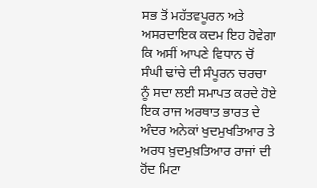ਸਭ ਤੋਂ ਮਹੱਤਵਪੂਰਨ ਅਤੇ ਅਸਰਦਾਇਕ ਕਦਮ ਇਹ ਹੋਵੇਗਾ ਕਿ ਅਸੀਂ ਆਪਣੇ ਵਿਧਾਨ ਚੋਂ ਸੰਘੀ ਢਾਂਚੇ ਦੀ ਸੰਪੂਰਨ ਚਰਚਾ ਨੂੰ ਸਦਾ ਲਈ ਸਮਾਪਤ ਕਰਦੇ ਹੋਏ ਇਕ ਰਾਜ ਅਰਥਾਤ ਭਾਰਤ ਦੇ ਅੰਦਰ ਅਨੇਕਾਂ ਖੁਦਮੁਖਤਿਆਰ ਤੇ ਅਰਧ ਖ਼ੁਦਮੁਖ਼ਤਿਆਰ ਰਾਜਾਂ ਦੀ ਹੋਂਦ ਮਿਟਾ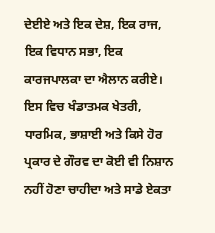ਦੇਈਏ ਅਤੇ ਇਕ ਦੇਸ਼, ਇਕ ਰਾਜ, ਇਕ ਵਿਧਾਨ ਸਭਾ, ਇਕ ਕਾਰਜਪਾਲਕਾ ਦਾ ਐਲਾਨ ਕਰੀਏ। ਇਸ ਵਿਚ ਖੰਡਾਤਮਕ ਖੇਤਰੀ, ਧਾਰਮਿਕ, ਭਾਸ਼ਾਈ ਅਤੇ ਕਿਸੇ ਹੋਰ ਪ੍ਰਕਾਰ ਦੇ ਗੌਰਵ ਦਾ ਕੋਈ ਵੀ ਨਿਸ਼ਾਨ ਨਹੀਂ ਹੋਣਾ ਚਾਹੀਦਾ ਅਤੇ ਸਾਡੇ ਏਕਤਾ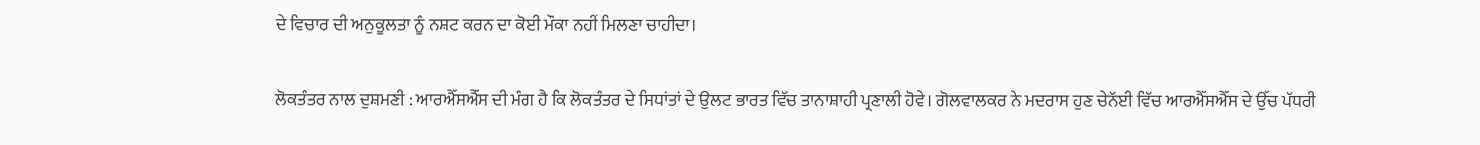ਦੇ ਵਿਚਾਰ ਦੀ ਅਨੁਕੂਲਤਾ ਨੂੰ ਨਸ਼ਟ ਕਰਨ ਦਾ ਕੋਈ ਮੌਕਾ ਨਹੀਂ ਮਿਲਣਾ ਚਾਹੀਦਾ।

ਲੋਕਤੰਤਰ ਨਾਲ ਦੁਸ਼ਮਣੀ : ਆਰਐੱਸਐੱਸ ਦੀ ਮੰਗ ਹੈ ਕਿ ਲੋਕਤੰਤਰ ਦੇ ਸਿਧਾਂਤਾਂ ਦੇ ਉਲਟ ਭਾਰਤ ਵਿੱਚ ਤਾਨਾਸ਼ਾਹੀ ਪ੍ਰਣਾਲੀ ਹੋਵੇ। ਗੋਲਵਾਲਕਰ ਨੇ ਮਦਰਾਸ ਹੁਣ ਚੇਨੱਈ ਵਿੱਚ ਆਰਐੱਸਐੱਸ ਦੇ ਉੱਚ ਪੱਧਰੀ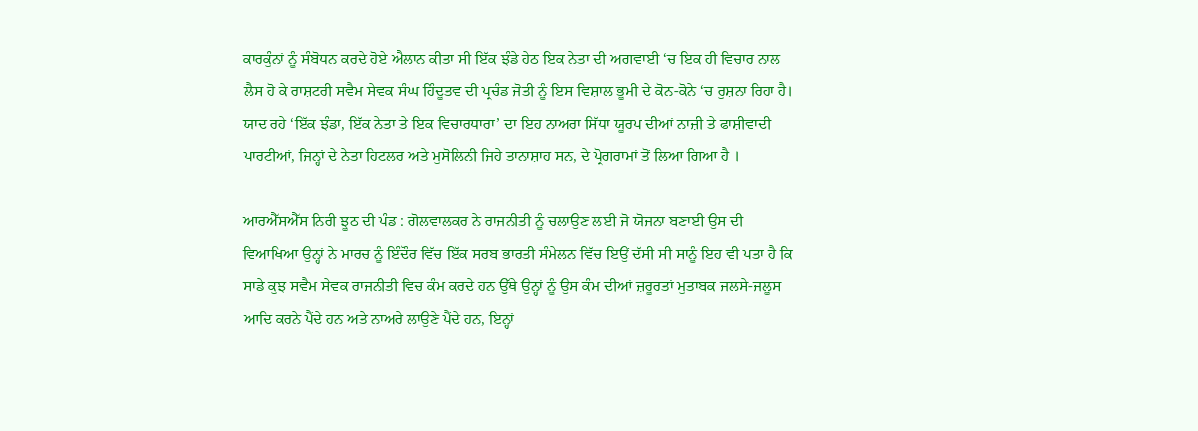ਕਾਰਕੁੰਨਾਂ ਨੂੰ ਸੰਬੋਧਨ ਕਰਦੇ ਹੋਏ ਐਲਾਨ ਕੀਤਾ ਸੀ ਇੱਕ ਝੰਡੇ ਹੇਠ ਇਕ ਨੇਤਾ ਦੀ ਅਗਵਾਈ ‘ਚ ਇਕ ਹੀ ਵਿਚਾਰ ਨਾਲ ਲੈਸ ਹੋ ਕੇ ਰਾਸ਼ਟਰੀ ਸਵੈਮ ਸੇਵਕ ਸੰਘ ਹਿੰਦੂਤਵ ਦੀ ਪ੍ਰਚੰਡ ਜੋਤੀ ਨੂੰ ਇਸ ਵਿਸ਼ਾਲ ਭੂਮੀ ਦੇ ਕੋਨ-ਕੋਨੇ ‘ਚ ਰੁਸ਼ਨਾ ਰਿਹਾ ਹੈ। ਯਾਦ ਰਹੇ ‘ਇੱਕ ਝੰਡਾ, ਇੱਕ ਨੇਤਾ ਤੇ ਇਕ ਵਿਚਾਰਧਾਰਾ’ ਦਾ ਇਹ ਨਾਅਰਾ ਸਿੱਧਾ ਯੂਰਪ ਦੀਆਂ ਨਾਜ਼ੀ ਤੇ ਫਾਸ਼ੀਵਾਦੀ ਪਾਰਟੀਆਂ, ਜਿਨ੍ਹਾਂ ਦੇ ਨੇਤਾ ਹਿਟਲਰ ਅਤੇ ਮੁਸੋਲਿਨੀ ਜਿਹੇ ਤਾਨਾਸ਼ਾਹ ਸਨ, ਦੇ ਪ੍ਰੋਗਰਾਮਾਂ ਤੋਂ ਲਿਆ ਗਿਆ ਹੈ ।

ਆਰਐੱਸਐੱਸ ਨਿਰੀ ਝੂਠ ਦੀ ਪੰਡ : ਗੋਲਵਾਲਕਰ ਨੇ ਰਾਜਨੀਤੀ ਨੂੰ ਚਲਾਉਣ ਲਈ ਜੋ ਯੋਜਨਾ ਬਣਾਈ ਉਸ ਦੀ ਵਿਆਖਿਆ ਉਨ੍ਹਾਂ ਨੇ ਮਾਰਚ ਨੂੰ ਇੰਦੌਰ ਵਿੱਚ ਇੱਕ ਸਰਬ ਭਾਰਤੀ ਸੰਮੇਲਨ ਵਿੱਚ ਇਉਂ ਦੱਸੀ ਸੀ ਸਾਨੂੰ ਇਹ ਵੀ ਪਤਾ ਹੈ ਕਿ ਸਾਡੇ ਕੁਝ ਸਵੈਮ ਸੇਵਕ ਰਾਜਨੀਤੀ ਵਿਚ ਕੰਮ ਕਰਦੇ ਹਨ ਉੱਥੇ ਉਨ੍ਹਾਂ ਨੂੰ ਉਸ ਕੰਮ ਦੀਆਂ ਜ਼ਰੂਰਤਾਂ ਮੁਤਾਬਕ ਜਲਸੇ-ਜਲੂਸ ਆਦਿ ਕਰਨੇ ਪੈਂਦੇ ਹਨ ਅਤੇ ਨਾਅਰੇ ਲਾਉਣੇ ਪੈਂਦੇ ਹਨ, ਇਨ੍ਹਾਂ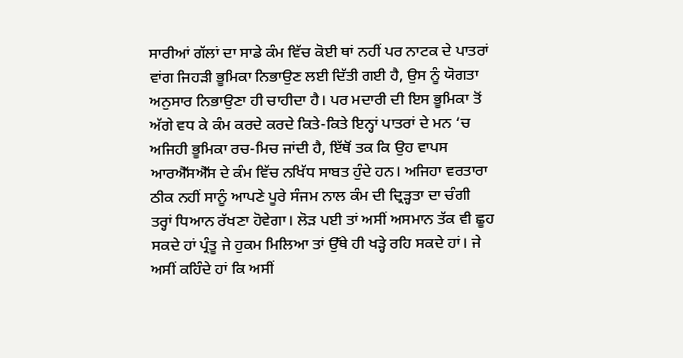ਸਾਰੀਆਂ ਗੱਲਾਂ ਦਾ ਸਾਡੇ ਕੰਮ ਵਿੱਚ ਕੋਈ ਥਾਂ ਨਹੀਂ ਪਰ ਨਾਟਕ ਦੇ ਪਾਤਰਾਂ ਵਾਂਗ ਜਿਹੜੀ ਭੂਮਿਕਾ ਨਿਭਾਉਣ ਲਈ ਦਿੱਤੀ ਗਈ ਹੈ, ਉਸ ਨੂੰ ਯੋਗਤਾ ਅਨੁਸਾਰ ਨਿਭਾਉਣਾ ਹੀ ਚਾਹੀਦਾ ਹੈ। ਪਰ ਮਦਾਰੀ ਦੀ ਇਸ ਭੂਮਿਕਾ ਤੋਂ ਅੱਗੇ ਵਧ ਕੇ ਕੰਮ ਕਰਦੇ ਕਰਦੇ ਕਿਤੇ-ਕਿਤੇ ਇਨ੍ਹਾਂ ਪਾਤਰਾਂ ਦੇ ਮਨ ‘ਚ ਅਜਿਹੀ ਭੂਮਿਕਾ ਰਚ-ਮਿਚ ਜਾਂਦੀ ਹੈ, ਇੱਥੋਂ ਤਕ ਕਿ ਉਹ ਵਾਪਸ ਆਰਐੱਸਐੱਸ ਦੇ ਕੰਮ ਵਿੱਚ ਨਖਿੱਧ ਸਾਬਤ ਹੁੰਦੇ ਹਨ। ਅਜਿਹਾ ਵਰਤਾਰਾ ਠੀਕ ਨਹੀਂ ਸਾਨੂੰ ਆਪਣੇ ਪੂਰੇ ਸੰਜਮ ਨਾਲ ਕੰਮ ਦੀ ਦ੍ਰਿੜ੍ਹਤਾ ਦਾ ਚੰਗੀ ਤਰ੍ਹਾਂ ਧਿਆਨ ਰੱਖਣਾ ਹੋਵੇਗਾ। ਲੋੜ ਪਈ ਤਾਂ ਅਸੀਂ ਅਸਮਾਨ ਤੱਕ ਵੀ ਛੂਹ ਸਕਦੇ ਹਾਂ ਪ੍ਰੰਤੂ ਜੇ ਹੁਕਮ ਮਿਲਿਆ ਤਾਂ ਉੱਥੇ ਹੀ ਖੜ੍ਹੇ ਰਹਿ ਸਕਦੇ ਹਾਂ। ਜੇ ਅਸੀਂ ਕਹਿੰਦੇ ਹਾਂ ਕਿ ਅਸੀਂ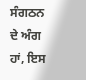ਸੰਗਠਨ ਦੇ ਅੰਗ ਹਾਂ, ਇਸ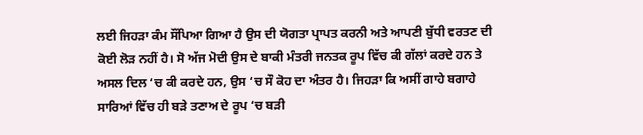ਲਈ ਜਿਹੜਾ ਕੰਮ ਸੌਂਪਿਆ ਗਿਆ ਹੈ ਉਸ ਦੀ ਯੋਗਤਾ ਪ੍ਰਾਪਤ ਕਰਨੀ ਅਤੇ ਆਪਣੀ ਬੁੱਧੀ ਵਰਤਣ ਦੀ ਕੋਈ ਲੋੜ ਨਹੀਂ ਹੈ। ਸੋ ਅੱਜ ਮੋਦੀ ਉਸ ਦੇ ਬਾਕੀ ਮੰਤਰੀ ਜਨਤਕ ਰੂਪ ਵਿੱਚ ਕੀ ਗੱਲਾਂ ਕਰਦੇ ਹਨ ਤੇ ਅਸਲ ਦਿਲ ‘ਚ ਕੀ ਕਰਦੇ ਹਨ, ਉਸ ‘ਚ ਸੌ ਕੋਹ ਦਾ ਅੰਤਰ ਹੈ। ਜਿਹੜਾ ਕਿ ਅਸੀਂ ਗਾਹੇ ਬਗਾਹੇ ਸਾਰਿਆਂ ਵਿੱਚ ਹੀ ਬੜੇ ਤਣਾਅ ਦੇ ਰੂਪ ‘ਚ ਬੜੀ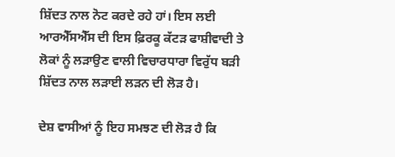ਸ਼ਿੱਦਤ ਨਾਲ ਨੋਟ ਕਰਦੇ ਰਹੇ ਹਾਂ। ਇਸ ਲਈ ਆਰਐੱਸਐੱਸ ਦੀ ਇਸ ਫ਼ਿਰਕੂ ਕੱਟੜ ਫਾਸ਼ੀਵਾਦੀ ਤੇ ਲੋਕਾਂ ਨੂੰ ਲੜਾਉਣ ਵਾਲੀ ਵਿਚਾਰਧਾਰਾ ਵਿਰੁੱਧ ਬੜੀ ਸ਼ਿੱਦਤ ਨਾਲ ਲੜਾਈ ਲੜਨ ਦੀ ਲੋੜ ਹੈ।

ਦੇਸ਼ ਵਾਸੀਆਂ ਨੂੰ ਇਹ ਸਮਝਣ ਦੀ ਲੋੜ ਹੈ ਕਿ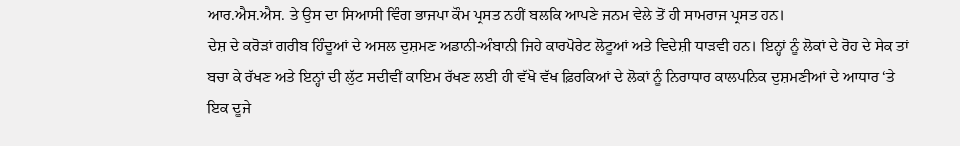ਆਰ.ਐਸ.ਐਸ. ਤੇ ਉਸ ਦਾ ਸਿਆਸੀ ਵਿੰਗ ਭਾਜਪਾ ਕੌਮ ਪ੍ਰਸਤ ਨਹੀਂ ਬਲਕਿ ਆਪਣੇ ਜਨਮ ਵੇਲੇ ਤੋਂ ਹੀ ਸਾਮਰਾਜ ਪ੍ਰਸਤ ਹਨ।
ਦੇਸ਼ ਦੇ ਕਰੋੜਾਂ ਗਰੀਬ ਹਿੰਦੂਆਂ ਦੇ ਅਸਲ ਦੁਸ਼ਮਣ ਅਡਾਨੀ-ਅੰਬਾਨੀ ਜਿਹੇ ਕਾਰਪੋਰੇਟ ਲੋਟੂਆਂ ਅਤੇ ਵਿਦੇਸ਼ੀ ਧਾੜਵੀ ਹਨ। ਇਨ੍ਹਾਂ ਨੂੰ ਲੋਕਾਂ ਦੇ ਰੋਹ ਦੇ ਸੇਕ ਤਾਂ ਬਚਾ ਕੇ ਰੱਖਣ ਅਤੇ ਇਨ੍ਹਾਂ ਦੀ ਲੁੱਟ ਸਦੀਵੀਂ ਕਾਇਮ ਰੱਖਣ ਲਈ ਹੀ ਵੱਖੋ ਵੱਖ ਫ਼ਿਰਕਿਆਂ ਦੇ ਲੋਕਾਂ ਨੂੰ ਨਿਰਾਧਾਰ ਕਾਲਪਨਿਕ ਦੁਸ਼ਮਣੀਆਂ ਦੇ ਆਧਾਰ ‘ਤੇ ਇਕ ਦੂਜੇ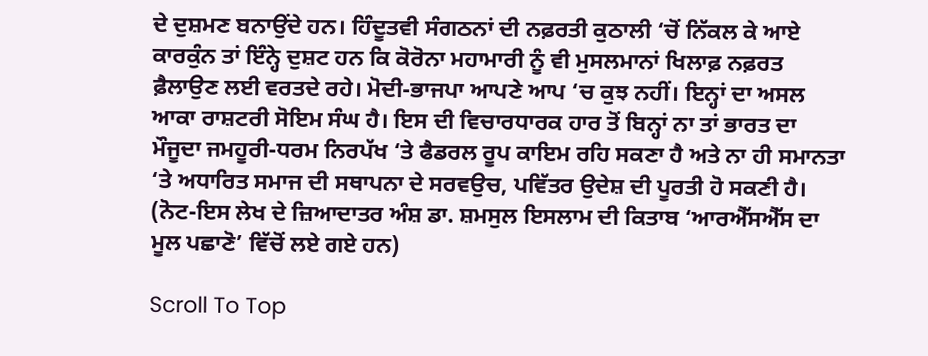ਦੇ ਦੁਸ਼ਮਣ ਬਨਾਉਂਦੇ ਹਨ। ਹਿੰਦੂਤਵੀ ਸੰਗਠਨਾਂ ਦੀ ਨਫ਼ਰਤੀ ਕੁਠਾਲੀ ‘ਚੋਂ ਨਿੱਕਲ ਕੇ ਆਏ ਕਾਰਕੁੰਨ ਤਾਂ ਇੰਨ੍ਹੇ ਦੁਸ਼ਟ ਹਨ ਕਿ ਕੋਰੋਨਾ ਮਹਾਮਾਰੀ ਨੂੰ ਵੀ ਮੁਸਲਮਾਨਾਂ ਖਿਲਾਫ਼ ਨਫ਼ਰਤ ਫ਼ੈਲਾਉਣ ਲਈ ਵਰਤਦੇ ਰਹੇ। ਮੋਦੀ-ਭਾਜਪਾ ਆਪਣੇ ਆਪ ‘ਚ ਕੁਝ ਨਹੀਂ। ਇਨ੍ਹਾਂ ਦਾ ਅਸਲ ਆਕਾ ਰਾਸ਼ਟਰੀ ਸੋਇਮ ਸੰਘ ਹੈ। ਇਸ ਦੀ ਵਿਚਾਰਧਾਰਕ ਹਾਰ ਤੋਂ ਬਿਨ੍ਹਾਂ ਨਾ ਤਾਂ ਭਾਰਤ ਦਾ ਮੌਜੂਦਾ ਜਮਹੂਰੀ-ਧਰਮ ਨਿਰਪੱਖ ‘ਤੇ ਫੈਡਰਲ ਰੂਪ ਕਾਇਮ ਰਹਿ ਸਕਣਾ ਹੈ ਅਤੇ ਨਾ ਹੀ ਸਮਾਨਤਾ ‘ਤੇ ਅਧਾਰਿਤ ਸਮਾਜ ਦੀ ਸਥਾਪਨਾ ਦੇ ਸਰਵਉਚ, ਪਵਿੱਤਰ ਉਦੇਸ਼ ਦੀ ਪੂਰਤੀ ਹੋ ਸਕਣੀ ਹੈ।
(ਨੋਟ-ਇਸ ਲੇਖ ਦੇ ਜ਼ਿਆਦਾਤਰ ਅੰਸ਼ ਡਾ. ਸ਼ਮਸੁਲ ਇਸਲਾਮ ਦੀ ਕਿਤਾਬ ‘ਆਰਐੱਸਐੱਸ ਦਾ ਮੂਲ ਪਛਾਣੋ’ ਵਿੱਚੋਂ ਲਏ ਗਏ ਹਨ)

Scroll To Top